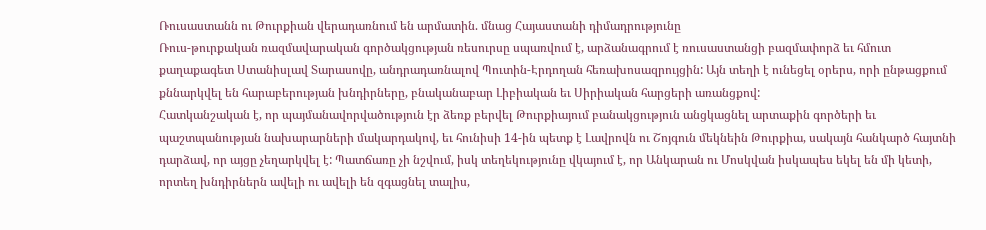Ռուսաստանն ու Թուրքիան վերադառնում են արմատին. մնաց Հայաստանի դիմադրությունը
Ռուս-թուրքական ռազմավարական գործակցության ռեսուրսը սպառվում է, արձանագրում է ռուսաստանցի բազմափորձ եւ հմուտ քաղաքագետ Ստանիսլավ Տարասովը, անդրադառնալով Պուտին-Էրդողան հեռախոսազրույցին: Այն տեղի է ունեցել օրերս, որի ընթացքում քննարկվել են հարաբերության խնդիրները, բնականաբար Լիբիական եւ Սիրիական հարցերի առանցքով:
Հատկանշական է, որ պայմանավորվածություն էր ձեռք բերվել Թուրքիայում բանակցություն անցկացնել արտաքին գործերի եւ պաշտպանության նախարարների մակարդակով, եւ հունիսի 14-ին պետք է Լավրովն ու Շոյգուն մեկնեին Թուրքիա, սակայն հանկարծ հայտնի դարձավ, որ այցը չեղարկվել է: Պատճառը չի նշվում, իսկ տեղեկությունը վկայում է, որ Անկարան ու Մոսկվան իսկապես եկել են մի կետի, որտեղ խնդիրներն ավելի ու ավելի են զգացնել տալիս,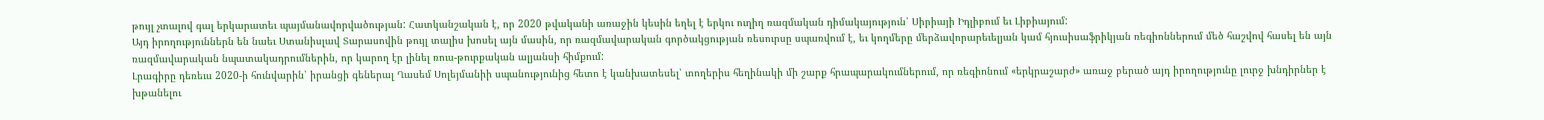թույլ չտալով գալ երկարատեւ պայմանավորվածության: Հատկանշական է, որ 2020 թվականի առաջին կեսին եղել է երկու ուղիղ ռազմական դիմակայություն՝ Սիրիայի Իդլիբում եւ Լիբիայում:
Այդ իրողություններն են նաեւ Ստանիսլավ Տարասովին թույլ տալիս խոսել այն մասին, որ ռազմավարական գործակցության ռեսուրսը սպառվում է, եւ կողմերը մերձավորարեւելյան կամ հյուսիսաֆրիկյան ռեգիոններում մեծ հաշվով հասել են այն ռազմավարական նպատակադրումներին, որ կարող էր լինել ռուս-թուրքական ալյանսի հիմքում:
Լրագիրը դեռեւս 2020-ի հունվարին՝ իրանցի գեներալ Ղասեմ Սոլեյմանիի սպանությունից հետո է կանխատեսել՝ տողերիս հեղինակի մի շարք հրապարակումներում, որ ռեգիոնում «երկրաշարժ» առաջ բերած այդ իրողությունը լուրջ խնդիրներ է խթանելու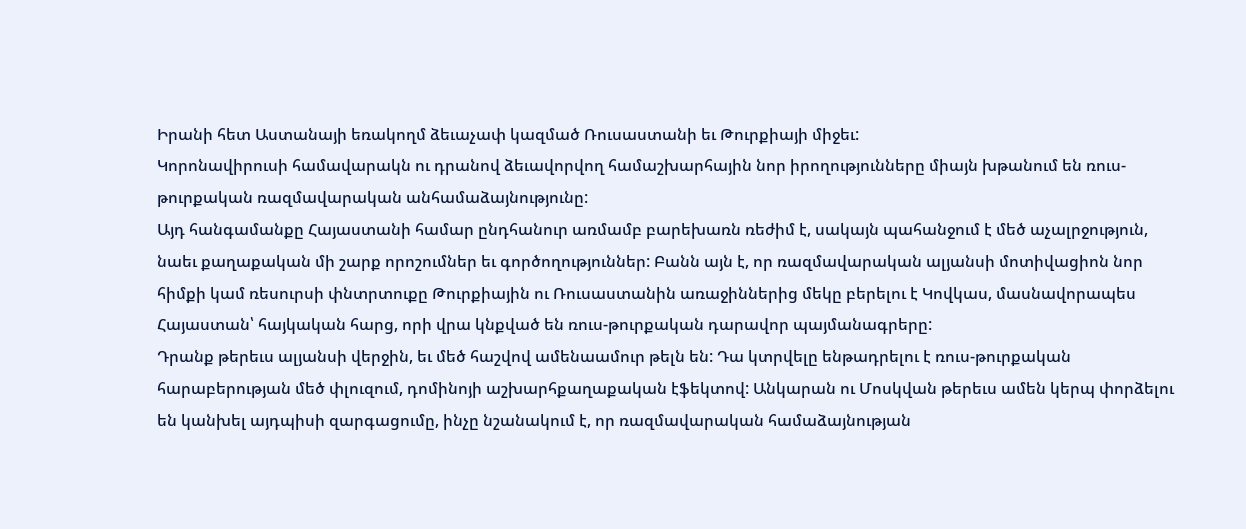Իրանի հետ Աստանայի եռակողմ ձեւաչափ կազմած Ռուսաստանի եւ Թուրքիայի միջեւ:
Կորոնավիրուսի համավարակն ու դրանով ձեւավորվող համաշխարհային նոր իրողությունները միայն խթանում են ռուս-թուրքական ռազմավարական անհամաձայնությունը:
Այդ հանգամանքը Հայաստանի համար ընդհանուր առմամբ բարեխառն ռեժիմ է, սակայն պահանջում է մեծ աչալրջություն, նաեւ քաղաքական մի շարք որոշումներ եւ գործողություններ: Բանն այն է, որ ռազմավարական ալյանսի մոտիվացիոն նոր հիմքի կամ ռեսուրսի փնտրտուքը Թուրքիային ու Ռուսաստանին առաջիններից մեկը բերելու է Կովկաս, մասնավորապես Հայաստան՝ հայկական հարց, որի վրա կնքված են ռուս-թուրքական դարավոր պայմանագրերը:
Դրանք թերեւս ալյանսի վերջին, եւ մեծ հաշվով ամենաամուր թելն են: Դա կտրվելը ենթադրելու է ռուս-թուրքական հարաբերության մեծ փլուզում, դոմինոյի աշխարհքաղաքական էֆեկտով: Անկարան ու Մոսկվան թերեւս ամեն կերպ փորձելու են կանխել այդպիսի զարգացումը, ինչը նշանակում է, որ ռազմավարական համաձայնության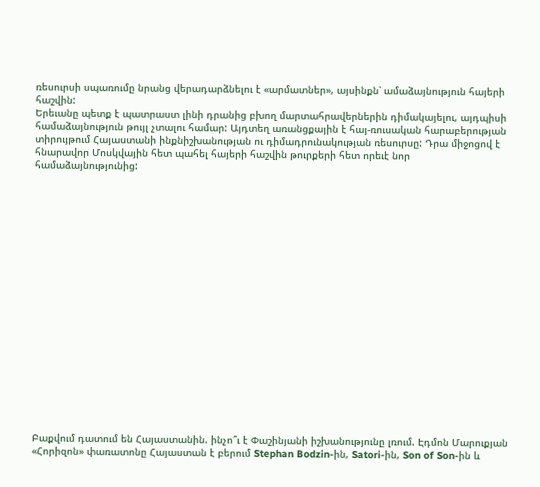ռեսուրսի սպառումը նրանց վերադարձնելու է «արմատներ», այսինքն՝ ամաձայնություն հայերի հաշվին:
Երեւանը պետք է պատրաստ լինի դրանից բխող մարտահրավերներին դիմակայելու, այդպիսի համաձայնություն թույլ չտալու համար: Այդտեղ առանցքային է հայ-ռուսական հարաբերության տիրույթում Հայաստանի ինքնիշխանության ու դիմադրունակության ռեսուրսը: Դրա միջոցով է հնարավոր Մոսկվային հետ պահել հայերի հաշվին թուրքերի հետ որեւէ նոր համաձայնությունից:




















Բաքվում դատում են Հայաստանին. ինչո՞ւ է Փաշինյանի իշխանությունը լռում. Էդմոն Մարուքյան
«Հորիզոն» փառատոնը Հայաստան է բերում Stephan Bodzin-ին, Satori-ին, Son of Son-ին և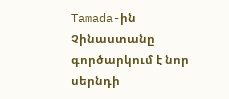Tamada-ին
Չինաստանը գործարկում է նոր սերնդի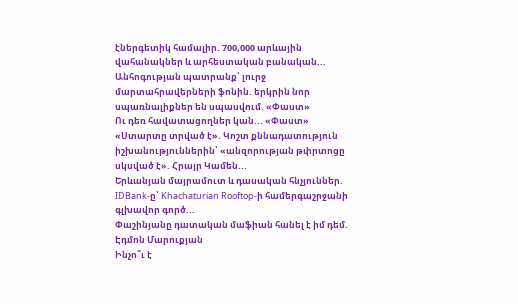էներգետիկ համալիր. 700,000 արևային վահանակներ և արհեստական բանական...
Անհոգության պատրանք՝ լուրջ մարտահրավերների ֆոնին. երկրին նոր սպառնալիքներ են սպասվում. «Փաստ»
Ու դեռ հավատացողներ կան... «Փաստ»
«Ստարտը տրված է». Կոշտ քննադատություն իշխանություններին՝ «անզորության թփրտոցը սկսված է». Հրայր Կամեն...
Երևանյան մայրամուտ և դասական հնչյուններ. IDBank-ը՝ Khachaturian Rooftop-ի համերգաշրջանի գլխավոր գործ...
Փաշինյանը դատական մաֆիան հանել է իմ դեմ. Էդմոն Մարուքյան
Ինչո՞ւ է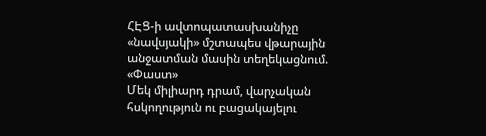ՀԷՑ-ի ավտոպատասխանիչը «նավսյակի» մշտապես վթարային անջատման մասին տեղեկացնում. «Փաստ»
Մեկ միլիարդ դրամ, վարչական հսկողություն ու բացակայելու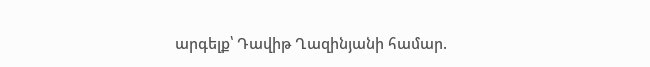արգելք՝ Դավիթ Ղազինյանի համար.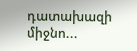դատախազի միջնո...